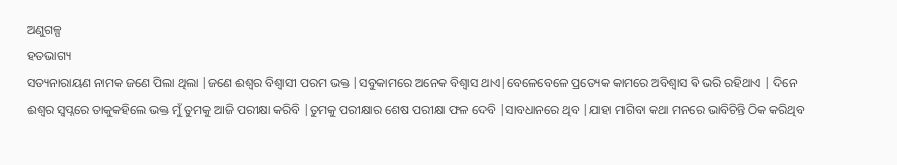ଅଣୁଗଳ୍ପ
ହତଭାଗ୍ୟ
ସତ୍ୟନାରାୟଣ ନାମକ ଜଣେ ପିଲା ଥିଲା |ଜଣେ ଈଶ୍ୱର ବିଶ୍ୱାସୀ ପରମ ଭକ୍ତ |ସବୁକାମରେ ଅନେକ ବିଶ୍ୱାସ ଥାଏ|ବେଳେବେଳେ ପ୍ରତ୍ୟେକ କାମରେ ଅବିଶ୍ୱାସ ଵି ଭରି ରହିଥାଏ | ଦିନେ ଈଶ୍ୱର ସ୍ୱପ୍ନରେ ତାକୁକହିଲେ ଭକ୍ତ ମୁଁ ତୁମକୁ ଆଜି ପରୀକ୍ଷା କରିବି |ତୁମକୁ ପରୀକ୍ଷାର ଶେଷ ପରୀକ୍ଷା ଫଳ ଦେବି |ସାବଧାନରେ ଥିବ |ଯାହା ମାଗିବା କଥା ମନରେ ଭାବିଚିନ୍ତି ଠିକ କରିଥିବ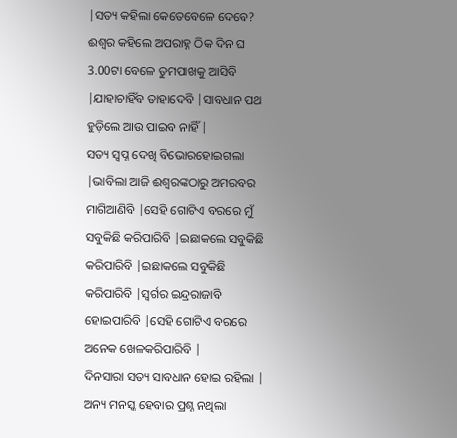|ସତ୍ୟ କହିଲା କେତେବେଳେ ଦେବେ? ଈଶ୍ୱର କହିଲେ ଅପରାହ୍ନ ଠିକ ଦିନ ଘ 3.00ଟା ବେଳେ ତୁମପାଖକୁ ଆସିବି |ଯାହାଚାହିଁବ ତାହାଦେବି |ସାବଧାନ ପଥ ହୁଡ଼ିଲେ ଆଉ ପାଇବ ନାହିଁ |
ସତ୍ୟ ସ୍ବପ୍ନ ଦେଖି ବିଭୋରହୋଇଗଲା |ଭାବିଲା ଆଜି ଈଶ୍ୱରଙ୍କଠାରୁ ଅମରବର ମାଗିଆଣିବି |ସେହି ଗୋଟିଏ ବରରେ ମୁଁ ସବୁକିଛି କରିପାରିବି |ଇଛାକଲେ ସବୁକିଛି କରିପାରିବି |ଇଛାକଲେ ସବୁକିଛି କରିପାରିବି |ସ୍ବର୍ଗର ଇନ୍ଦ୍ରରାଜାବି ହୋଇପାରିବି |ସେହି ଗୋଟିଏ ବରରେ ଅନେକ ଖେଳକରିପାରିବି |
ଦିନସାରା ସତ୍ୟ ସାବଧାନ ହୋଇ ରହିଲା | ଅନ୍ୟ ମନସ୍କ ହେବାର ପ୍ରଶ୍ନ ନଥିଲା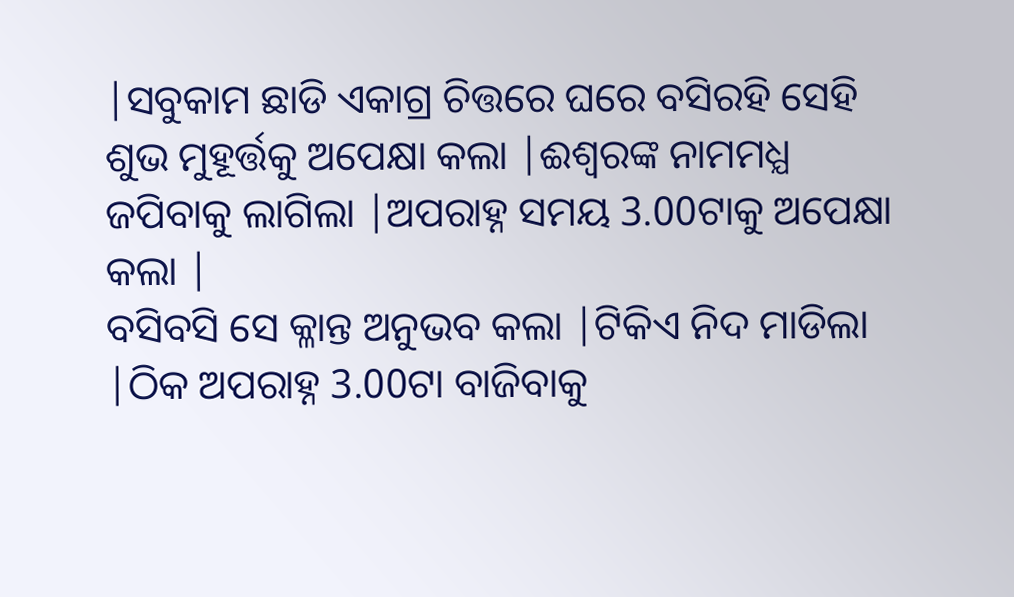|ସବୁକାମ ଛାଡି ଏକାଗ୍ର ଚିତ୍ତରେ ଘରେ ବସିରହି ସେହି ଶୁଭ ମୁହୂର୍ତ୍ତକୁ ଅପେକ୍ଷା କଲା |ଈଶ୍ୱରଙ୍କ ନାମମଧ୍ଯ ଜପିବାକୁ ଲାଗିଲା |ଅପରାହ୍ନ ସମୟ 3.00ଟାକୁ ଅପେକ୍ଷା କଲା |
ବସିବସି ସେ କ୍ଳାନ୍ତ ଅନୁଭବ କଲା |ଟିକିଏ ନିଦ ମାଡିଲା |ଠିକ ଅପରାହ୍ନ 3.00ଟା ବାଜିବାକୁ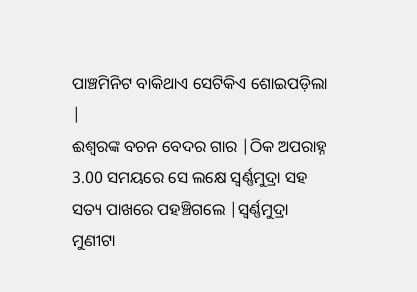ପାଞ୍ଚମିନିଟ ବାକିଥାଏ ସେଟିକିଏ ଶୋଇପଡ଼ିଲା |
ଈଶ୍ୱରଙ୍କ ବଚନ ବେଦର ଗାର |ଠିକ ଅପରାହ୍ନ 3.00 ସମୟରେ ସେ ଲକ୍ଷେ ସ୍ବର୍ଣ୍ଣମୁଦ୍ରା ସହ ସତ୍ୟ ପାଖରେ ପହଞ୍ଚିଗଲେ |ସ୍ଵର୍ଣ୍ଣମୁଦ୍ରା ମୁଣୀଟା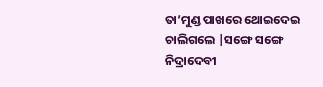ତା’ମୁଣ୍ଡ ପାଖରେ ଥୋଇଦେଇ ଚାଲିଗଲେ |ସଙ୍ଗେ ସଙ୍ଗେ ନିଦ୍ରାଦେବୀ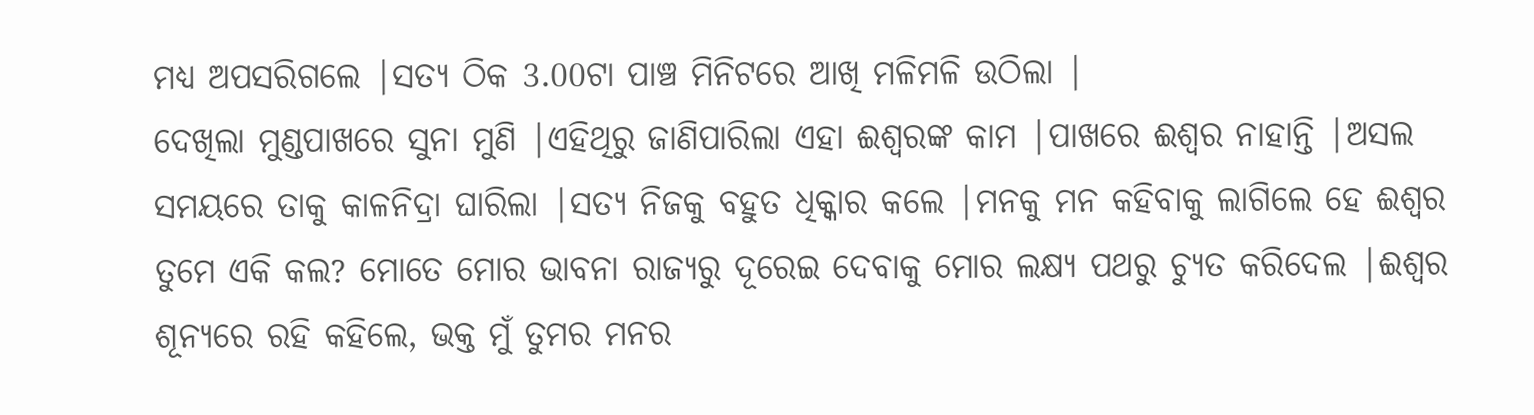ମଧ୍ୟ ଅପସରିଗଲେ |ସତ୍ୟ ଠିକ 3.00ଟା ପାଞ୍ଚ ମିନିଟରେ ଆଖି ମଳିମଳି ଉଠିଲା |
ଦେଖିଲା ମୁଣ୍ଡପାଖରେ ସୁନା ମୁଣି |ଏହିଥିରୁ ଜାଣିପାରିଲା ଏହା ଈଶ୍ୱରଙ୍କ କାମ |ପାଖରେ ଈଶ୍ୱର ନାହାନ୍ତି |ଅସଲ ସମୟରେ ତାକୁ କାଳନିଦ୍ରା ଘାରିଲା |ସତ୍ୟ ନିଜକୁ ବହୁତ ଧିକ୍କାର କଲେ |ମନକୁ ମନ କହିବାକୁ ଲାଗିଲେ ହେ ଈଶ୍ୱର ତୁମେ ଏକି କଲ? ମୋତେ ମୋର ଭାବନା ରାଜ୍ୟରୁ ଦୂରେଇ ଦେବାକୁ ମୋର ଲକ୍ଷ୍ୟ ପଥରୁ ଚ୍ୟୁତ କରିଦେଲ |ଈଶ୍ୱର ଶୂନ୍ୟରେ ରହି କହିଲେ, ଭକ୍ତ ମୁଁ ତୁମର ମନର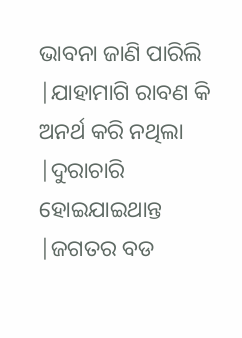ଭାବନା ଜାଣି ପାରିଲି |ଯାହାମାଗି ରାବଣ କି ଅନର୍ଥ କରି ନଥିଲା |ଦୁରାଚାରି ହୋଇଯାଇଥାନ୍ତ |ଜଗତର ବଡ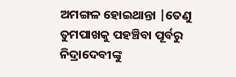ଅମଙ୍ଗଳ ହୋଇଥାନ୍ତା |ତେଣୁ ତୁମପାଖକୁ ପହଞ୍ଚିବା ପୂର୍ବରୁ ନିଦ୍ରାଦେବୀଙ୍କୁ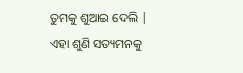ତୁମକୁ ଶୁଆଇ ଦେଲି |
ଏହା ଶୁଣି ସତ୍ୟମନକୁ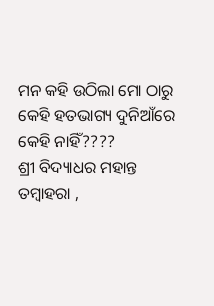ମନ କହି ଉଠିଲା ମୋ ଠାରୁ କେହି ହତଭାଗ୍ୟ ଦୁନିଆଁରେ କେହି ନାହିଁ????
ଶ୍ରୀ ବିଦ୍ୟାଧର ମହାନ୍ତ
ତମ୍ବାହରା ,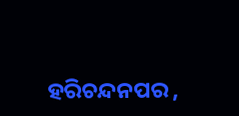ହରିଚନ୍ଦନପର ,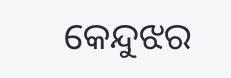କେନ୍ଦୁଝର